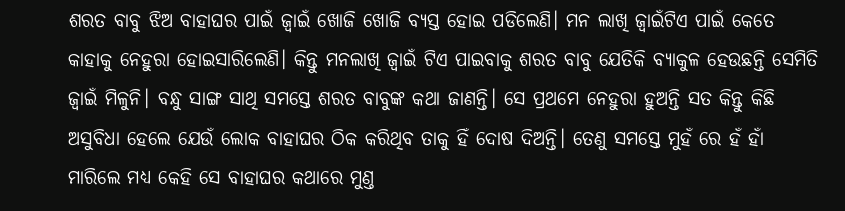ଶରତ ବାବୁ ଝିଅ ବାହାଘର ପାଇଁ ଜ୍ୱାଇଁ ଖୋଜି ଖୋଜି ବ୍ୟସ୍ତ ହୋଇ ପଡିଲେଣି। ମନ ଲାଖି ଜ୍ୱାଇଁଟିଏ ପାଇଁ କେତେ କାହାକୁ ନେହୁରା ହୋଇସାରିଲେଣି। କିନ୍ତୁ ମନଲାଖି ଜ୍ୱାଇଁ ଟିଏ ପାଇବାକୁ ଶରତ ବାବୁ ଯେତିକି ବ୍ୟାକୁଳ ହେଉଛନ୍ତି ସେମିତି ଜ୍ୱାଇଁ ମିଳୁନି। ବନ୍ଧୁ ସାଙ୍ଗ ସାଥି ସମସ୍ତେ ଶରତ ବାବୁଙ୍କ କଥା ଜାଣନ୍ତି। ସେ ପ୍ରଥମେ ନେହୁରା ହୁଅନ୍ତି ସତ କିନ୍ତୁ କିଛି ଅସୁବିଧା ହେଲେ ଯେଉଁ ଲୋକ ବାହାଘର ଠିକ କରିଥିବ ତାକୁ ହିଁ ଦୋଷ ଦିଅନ୍ତି। ତେଣୁ ସମସ୍ତେ ମୁହଁ ରେ ହଁ ହାଁ ମାରିଲେ ମଧ୍ୟ କେହି ସେ ବାହାଘର କଥାରେ ମୁଣ୍ତ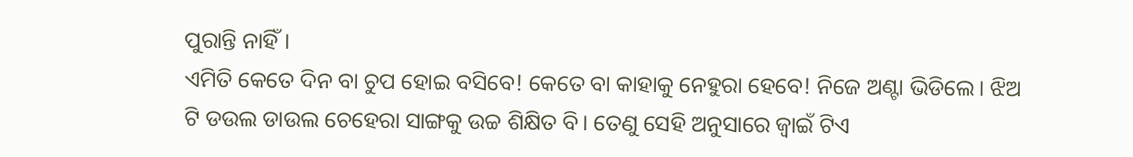ପୁରାନ୍ତି ନାହିଁ।
ଏମିତି କେତେ ଦିନ ବା ଚୁପ ହୋଇ ବସିବେ! କେତେ ବା କାହାକୁ ନେହୁରା ହେବେ! ନିଜେ ଅଣ୍ଟା ଭିଡିଲେ। ଝିଅ ଟି ଡଉଲ ଡାଉଲ ଚେହେରା ସାଙ୍ଗକୁ ଉଚ୍ଚ ଶିକ୍ଷିତ ବି। ତେଣୁ ସେହି ଅନୁସାରେ ଜ୍ୱାଇଁ ଟିଏ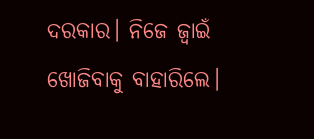ଦରକାର। ନିଜେ ଜ୍ୱାଇଁ ଖୋଜିବାକୁ ବାହାରିଲେ।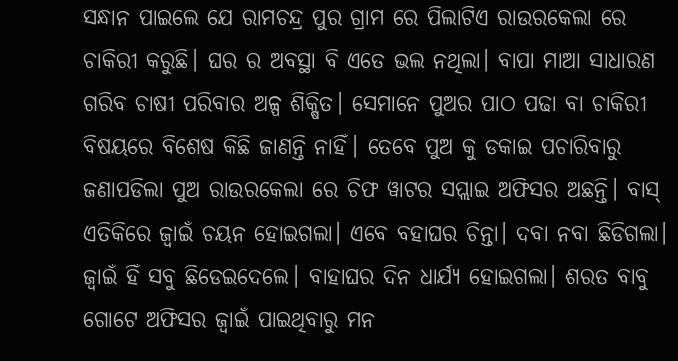ସନ୍ଧାନ ପାଇଲେ ଯେ ରାମଚନ୍ଦ୍ର ପୁର ଗ୍ରାମ ରେ ପିଲାଟିଏ ରାଉରକେଲା ରେ ଚାକିରୀ କରୁଛି। ଘର ର ଅବସ୍ଥା ବି ଏତେ ଭଲ ନଥିଲା। ବାପା ମାଆ ସାଧାରଣ ଗରିବ ଚାଷୀ ପରିବାର ଅଳ୍ପ ଶିକ୍ଷିତ। ସେମାନେ ପୁଅର ପାଠ ପଢା ବା ଚାକିରୀ ବିଷୟରେ ବିଶେଷ କିଛି ଜାଣନ୍ତି ନାହିଁ। ତେବେ ପୁଅ କୁ ଡକାଇ ପଚାରିବାରୁ ଜଣାପଡିଲା ପୁଅ ରାଉରକେଲା ରେ ଚିଫ ୱାଟର ସପ୍ଲାଇ ଅଫିସର ଅଛନ୍ତି। ବାସ୍ ଏତିକିରେ ଜ୍ୱାଇଁ ଚୟନ ହୋଇଗଲା। ଏବେ ବହାଘର ଚିନ୍ତା। ଦବା ନବା ଛିଡିଗଲା। ଜ୍ୱାଇଁ ହିଁ ସବୁ ଛିଡେଇଦେଲେ। ବାହାଘର ଦିନ ଧାର୍ଯ୍ୟ ହୋଇଗଲା। ଶରତ ବାବୁ ଗୋଟେ ଅଫିସର ଜ୍ୱାଇଁ ପାଇଥିବାରୁ ମନ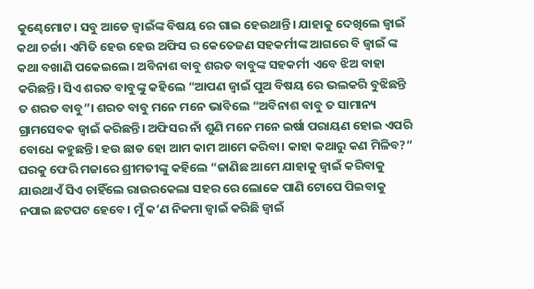କୁଣ୍ଢେମୋଟ। ସବୁ ଆଡେ ଜ୍ୱାଇଁଙ୍କ ବିଷୟ ରେ ଗାଇ ହେଉଥାନ୍ତି। ଯାହାକୁ ଦେଖିଲେ ଜ୍ୱାଇଁ କଥା ଚର୍ଚ୍ଚା। ଏମିତି ହେଉ ହେଉ ଅଫିସ ର କେତେଜଣ ସହକର୍ମୀଙ୍କ ଆଗରେ ବି ଜ୍ୱାଇଁ ଙ୍କ କଥା ବଖାଣି ପକେଇଲେ। ଅବିନାଶ ବାବୁ ଶରତ ବାବୁଙ୍କ ସହକର୍ମୀ ଏବେ ଝିଅ ବାହା କରିଛନ୍ତି। ସିଏ ଶରତ ବାବୁଙ୍କୁ କହିଲେ “ଆପଣ ଜ୍ୱାଇଁ ପୁଅ ବିଷୟ ରେ ଭଲକରି ବୁଝିଛନ୍ତି ତ ଶରତ ବାବୁ”। ଶରତ ବାବୁ ମନେ ମନେ ଭାବିଲେ “ଅବିନାଶ ବାବୁ ତ ସାମାନ୍ୟ ଗ୍ରାମସେବକ ଜ୍ୱାଇଁ କରିଛନ୍ତି। ଅଫିସର ନାଁ ଶୁଣି ମନେ ମନେ ଇର୍ଷା ପରାୟଣ ହୋଇ ଏପରି ବୋଧେ କହୁଛନ୍ତି। ହଉ ଛାଡ ହୋ ଆମ କାମ ଆମେ କରିବା। କାହା କଥାରୁ କଣ ମିଳିବ?”
ଘରକୁ ଫେରି ମଜାରେ ଶ୍ରୀମତୀଙ୍କୁ କହିଲେ “ଜାଣିଛ ଆମେ ଯାହାକୁ ଜ୍ୱାଇଁ କରିବାକୁ ଯାଉଥାଏଁ ସିଏ ଚାହିଁଲେ ରାଉରକେଲା ସହର ରେ ଲୋକେ ପାଣି ଟୋପେ ପିଇବାକୁ ନପାଇ ଛଟପଟ ହେବେ। ମୁଁ କ’ଣ ନିକମା ଜ୍ୱାଇଁ କରିଛି ଜ୍ୱାଇଁ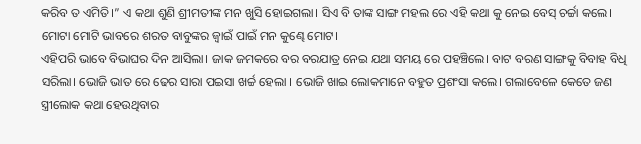କରିବ ତ ଏମିତି।” ଏ କଥା ଶୁଣି ଶ୍ରୀମତୀଙ୍କ ମନ ଖୁସି ହୋଇଗଲା। ସିଏ ବି ତାଙ୍କ ସାଙ୍ଗ ମହଲ ରେ ଏହି କଥା କୁ ନେଇ ବେସ୍ ଚର୍ଚ୍ଚା କଲେ। ମୋଟା ମୋଟି ଭାବରେ ଶରତ ବାବୁଙ୍କର ଜ୍ୱାଇଁ ପାଇଁ ମନ କୁଣ୍ଢେ ମୋଟ।
ଏହିପରି ଭାବେ ବିଭାଘର ଦିନ ଆସିଲା। ଜାକ ଜମକରେ ବର ବରଯାତ୍ର ନେଇ ଯଥା ସମୟ ରେ ପହଞ୍ଚିଲେ। ବାଟ ବରଣ ସାଙ୍ଗକୁ ବିବାହ ବିଧି ସରିଲା। ଭୋଜି ଭାତ ରେ ଢେର ସାରା ପଇସା ଖର୍ଚ୍ଚ ହେଲା । ଭୋଜି ଖାଇ ଲୋକମାନେ ବହୁତ ପ୍ରଶଂସା କଲେ। ଗଲାବେଳେ କେତେ ଜଣ ସ୍ତ୍ରୀଲୋକ କଥା ହେଉଥିବାର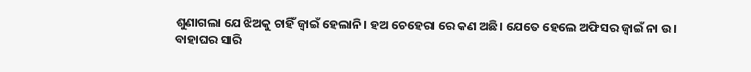ଶୁଣାଗଲା ଯେ ଝିଅକୁ ଚାହିଁ ଜ୍ୱାଇଁ ହେଲାନି। ହଅ ଚେହେରା ରେ କଣ ଅଛି। ଯେତେ ହେଲେ ଅଫିସର ଜ୍ୱାଇଁ ନା ଉ।
ବାହାଘର ସାରି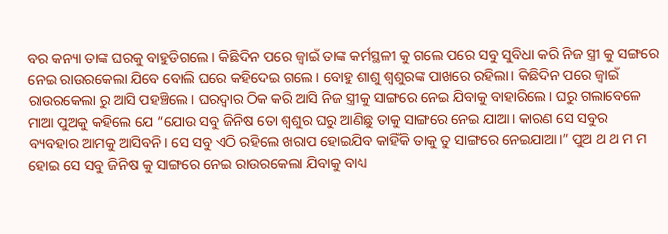ବର କନ୍ୟା ତାଙ୍କ ଘରକୁ ବାହୁଡିଗଲେ। କିଛିଦିନ ପରେ ଜ୍ୱାଇଁ ତାଙ୍କ କର୍ମସ୍ଥଳୀ କୁ ଗଲେ ପରେ ସବୁ ସୁବିଧା କରି ନିଜ ସ୍ତ୍ରୀ କୁ ସଙ୍ଗରେ ନେଇ ରାଉରକେଲା ଯିବେ ବୋଲି ଘରେ କହିଦେଇ ଗଲେ। ବୋହୁ ଶାଶୁ ଶ୍ୱଶୁରଙ୍କ ପାଖରେ ରହିଲା। କିଛିଦିନ ପରେ ଜ୍ୱାଇଁ ରାଉରକେଲା ରୁ ଆସି ପହଞ୍ଚିଲେ। ଘରଦ୍ୱାର ଠିକ କରି ଆସି ନିଜ ସ୍ତ୍ରୀକୁ ସାଙ୍ଗରେ ନେଇ ଯିବାକୁ ବାହାରିଲେ। ଘରୁ ଗଲାବେଳେ ମାଆ ପୁଅକୁ କହିଲେ ଯେ “ଯୋଉ ସବୁ ଜିନିଷ ତୋ ଶ୍ୱଶୁର ଘରୁ ଆଣିଛୁ ତାକୁ ସାଙ୍ଗରେ ନେଇ ଯାଆ। କାରଣ ସେ ସବୁର ବ୍ୟବହାର ଆମକୁ ଆସିବନି। ସେ ସବୁ ଏଠି ରହିଲେ ଖରାପ ହୋଇଯିବ କାହିଁକି ତାକୁ ତୁ ସାଙ୍ଗରେ ନେଇଯାଆ।” ପୁଅ ଥ ଥ ମ ମ ହୋଇ ସେ ସବୁ ଜିନିଷ କୁ ସାଙ୍ଗରେ ନେଇ ରାଉରକେଲା ଯିବାକୁ ବାଧ୍ୟ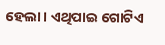ହେଲା। ଏଥିପାଇ ଗୋଟିଏ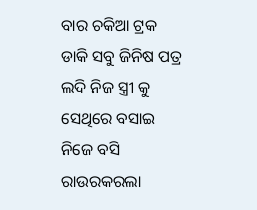ବାର ଚକିଆ ଟ୍ରକ ଡାକି ସବୁ ଜିନିଷ ପତ୍ର ଲଦି ନିଜ ସ୍ତ୍ରୀ କୁ ସେଥିରେ ବସାଇ ନିଜେ ବସି ରାଉରକରଲା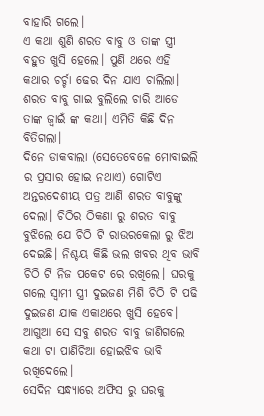ବାହାରି ଗଲେ।
ଏ କଥା ଶୁଣି ଶରତ ବାବୁ ଓ ତାଙ୍କ ସ୍ତ୍ରୀ ବହୁତ ଖୁସି ହେଲେ। ପୁଣି ଥରେ ଏହି କଥାର ଚର୍ଚ୍ଚା ଢେର ଦିନ ଯାଏ ଚାଲିଲା। ଶରତ ବାବୁ ଗାଇ ବୁଲିଲେ ଚାରି ଆଡେ ତାଙ୍କ ଜ୍ୱାଇଁ ଙ୍କ କଥା। ଏମିତି କିଛି ଦିନ ବିତିଗଲା।
ଦିନେ ଡାକବାଲା (ସେତେବେଳେ ମୋବାଇଲି ର ପ୍ରସାର ହୋଇ ନଥାଏ) ଗୋଟିଏ ଅନ୍ତରଦେଶୀୟ ପତ୍ର ଆଣି ଶରତ ବାବୁଙ୍କୁ ଦେଲା। ଚିଠିର ଠିକଣା ରୁ ଶରତ ବାବୁ ବୁଝିଲେ ଯେ ଚିଠି ଟି ରାଉରକେଲା ରୁ ଝିଅ ଦେଇଛି। ନିଶ୍ଚୟ କିଛି ଭଲ ଖବର ଥିବ ଭାବି ଚିଠି ଟି ନିଜ ପକେଟ ରେ ରଖିଲେ। ଘରକୁ ଗଲେ ସ୍ୱାମୀ ସ୍ତ୍ରୀ ଦୁଇଜଣ ମିଶି ଚିଠି ଟି ପଢି ଦୁଇଜଣ ଯାକ ଏକାଥରେ ଖୁସି ହେବେ। ଆଗୁଆ ସେ ସବୁ ଶରତ ବାବୁ ଜାଣିଗଲେ କଥା ଟା ପାଣିଚିଆ ହୋଇଝିବ ଭାବି ରଖିଦେଲେ।
ସେଦିନ ସନ୍ଧ୍ୟାରେ ଅଫିସ ରୁ ଘରକୁ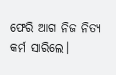ଫେରି ଆଗ ନିଜ ନିତ୍ୟ କର୍ମ ସାରିଲେ।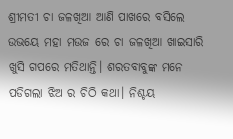ଶ୍ରୀମତୀ ଚା ଜଳଖିଆ ଆଣି ପାଖରେ ବସିଲେ ଉଭୟେ ମହା ମଉଜ ରେ ଚା ଜଳଖିଆ ଖାଇସାରି ଖୁସି ଗପରେ ମତିଥାନ୍ତି। ଶରତବାବୁଙ୍କ ମନେ ପଡିଗଲା ଝିଅ ର ଚିଠି କଥା। ନିଶ୍ଚୟ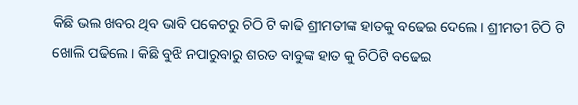କିଛି ଭଲ ଖବର ଥିବ ଭାବି ପକେଟରୁ ଚିଠି ଟି କାଢି ଶ୍ରୀମତୀଙ୍କ ହାତକୁ ବଢେଇ ଦେଲେ। ଶ୍ରୀମତୀ ଚିଠି ଟି ଖୋଲି ପଢିଲେ। କିଛି ବୁଝି ନପାରୁବାରୁ ଶରତ ବାବୁଙ୍କ ହାତ କୁ ଚିଠିଟି ବଢେଇ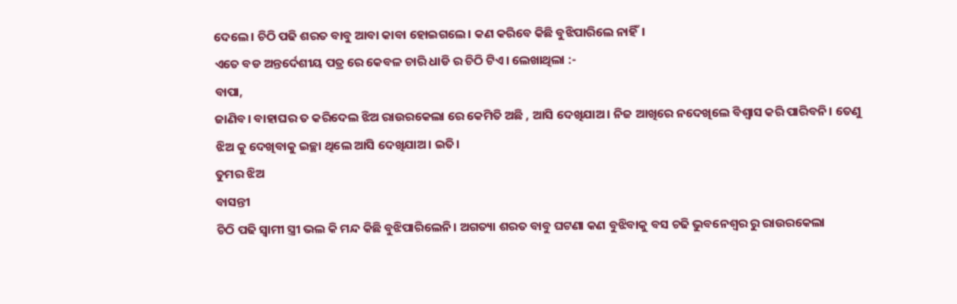ଦେଲେ। ଚିଠି ପଢି ଶରତ ବାବୁ ଆବା କାବା ହୋଇଗଲେ। କଣ କରିବେ କିଛି ବୁଝିପାରିଲେ ନାହିଁ।
ଏତେ ବଡ ଅନ୍ତର୍ଦେଶୀୟ ପତ୍ର ରେ କେବଳ ଚାରି ଧାଡି ର ଚିଠି ଟିଏ। ଲେଖାଥିଲା :-
ବାପା,
ଜାଣିବ। ବାହାଘର ତ କରିଦେଲ ଝିଅ ରାଉରକେଲା ରେ କେମିତି ଅଛି , ଆସି ଦେଖିଯାଅ। ନିଜ ଆଖିରେ ନଦେଖିଲେ ବିଶ୍ୱାସ କରି ପାରିବନି। ତେଣୁ ଝିଅ କୁ ଦେଖିବାକୁ ଇଚ୍ଛା ଥିଲେ ଆସି ଦେଖିଯାଅ। ଇତି।
ତୁମର ଝିଅ
ବାସନ୍ତୀ
ଚିଠି ପଢି ସ୍ୱାମୀ ସ୍ତ୍ରୀ ଭଲ କି ମନ୍ଦ କିଛି ବୁଝିପାରିଲେନି। ଅଗତ୍ୟା ଶରତ ବାବୁ ଘଟଣା କଣ ବୁଝିବାକୁ ବସ ଚଢି ଭୁବନେଶ୍ୱର ରୁ ରାଉରକେଲା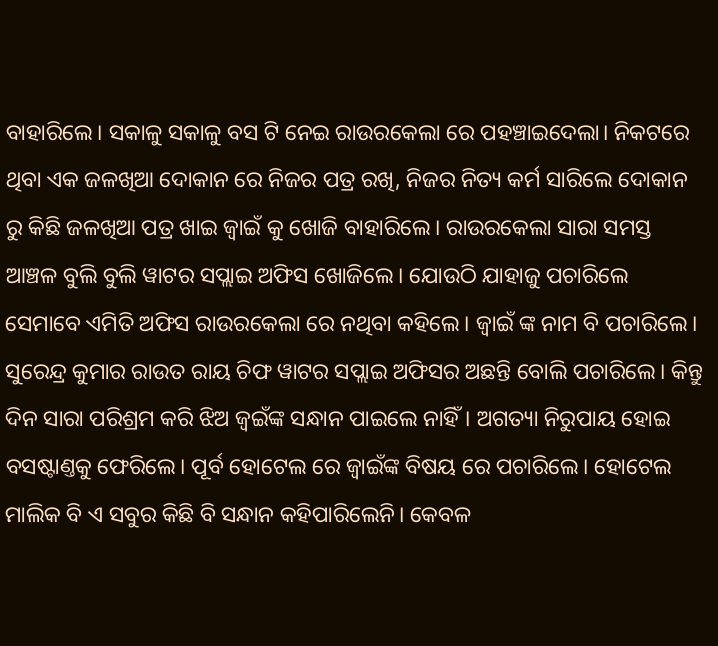ବାହାରିଲେ। ସକାଳୁ ସକାଳୁ ବସ ଟି ନେଇ ରାଉରକେଲା ରେ ପହଞ୍ଚାଇଦେଲା। ନିକଟରେ ଥିବା ଏକ ଜଳଖିଆ ଦୋକାନ ରେ ନିଜର ପତ୍ର ରଖି, ନିଜର ନିତ୍ୟ କର୍ମ ସାରିଲେ ଦୋକାନ ରୁ କିଛି ଜଳଖିଆ ପତ୍ର ଖାଇ ଜ୍ୱାଇଁ କୁ ଖୋଜି ବାହାରିଲେ। ରାଉରକେଲା ସାରା ସମସ୍ତ ଆଞ୍ଚଳ ବୁଲି ବୁଲି ୱାଟର ସପ୍ଲାଇ ଅଫିସ ଖୋଜିଲେ। ଯୋଉଠି ଯାହାଜୁ ପଚାରିଲେ ସେମାବେ ଏମିତି ଅଫିସ ରାଉରକେଲା ରେ ନଥିବା କହିଲେ। ଜ୍ୱାଇଁ ଙ୍କ ନାମ ବି ପଚାରିଲେ। ସୁରେନ୍ଦ୍ର କୁମାର ରାଉତ ରାୟ ଚିଫ ୱାଟର ସପ୍ଲାଇ ଅଫିସର ଅଛନ୍ତି ବୋଲି ପଚାରିଲେ। କିନ୍ତୁ ଦିନ ସାରା ପରିଶ୍ରମ କରି ଝିଅ ଜ୍ୱଇଁଙ୍କ ସନ୍ଧାନ ପାଇଲେ ନାହିଁ। ଅଗତ୍ୟା ନିରୁପାୟ ହୋଇ ବସଷ୍ଟାଣ୍ତକୁ ଫେରିଲେ। ପୂର୍ବ ହୋଟେଲ ରେ ଜ୍ୱାଇଁଙ୍କ ବିଷୟ ରେ ପଚାରିଲେ। ହୋଟେଲ ମାଲିକ ବି ଏ ସବୁର କିଛି ବି ସନ୍ଧାନ କହିପାରିଲେନି। କେବଳ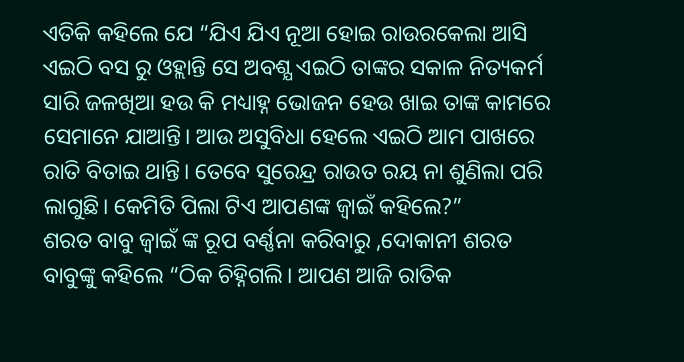ଏତିକି କହିଲେ ଯେ “ଯିଏ ଯିଏ ନୂଆ ହୋଇ ରାଉରକେଲା ଆସି ଏଇଠି ବସ ରୁ ଓହ୍ଲାନ୍ତି ସେ ଅବଶ୍ଯ ଏଇଠି ତାଙ୍କର ସକାଳ ନିତ୍ୟକର୍ମ ସାରି ଜଳଖିଆ ହଉ କି ମଧ୍ୟାହ୍ନ ଭୋଜନ ହେଉ ଖାଇ ତାଙ୍କ କାମରେ ସେମାନେ ଯାଆନ୍ତି। ଆଉ ଅସୁବିଧା ହେଲେ ଏଇଠି ଆମ ପାଖରେ ରାତି ବିତାଇ ଥାନ୍ତି। ତେବେ ସୁରେନ୍ଦ୍ର ରାଉତ ରୟ ନା ଶୁଣିଲା ପରି ଲାଗୁଛି। କେମିତି ପିଲା ଟିଏ ଆପଣଙ୍କ ଜ୍ୱାଇଁ କହିଲେ?”
ଶରତ ବାବୁ ଜ୍ୱାଇଁ ଙ୍କ ରୂପ ବର୍ଣ୍ଣନା କରିବାରୁ ,ଦୋକାନୀ ଶରତ ବାବୁଙ୍କୁ କହିଲେ “ଠିକ ଚିହ୍ନିଗଲି। ଆପଣ ଆଜି ରାତିକ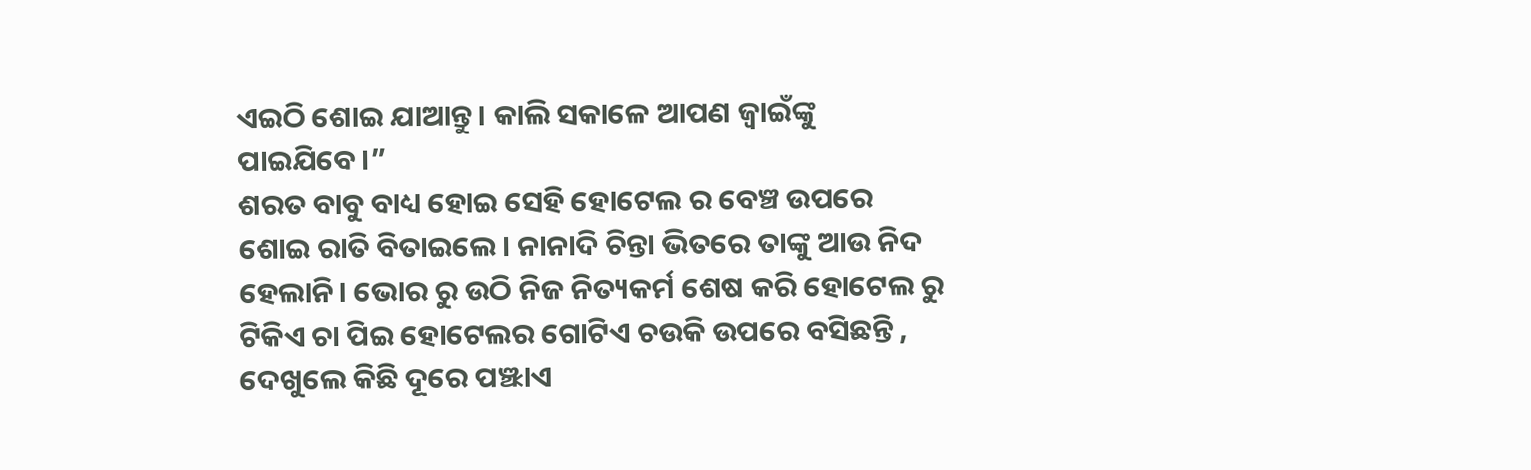ଏଇଠି ଶୋଇ ଯାଆନ୍ତୁ। କାଲି ସକାଳେ ଆପଣ ଜ୍ୱାଇଁଙ୍କୁ ପାଇଯିବେ।”
ଶରତ ବାବୁ ବାଧ୍ୟ ହୋଇ ସେହି ହୋଟେଲ ର ବେଞ୍ଚ ଉପରେ ଶୋଇ ରାତି ବିତାଇଲେ। ନାନାଦି ଚିନ୍ତା ଭିତରେ ତାଙ୍କୁ ଆଉ ନିଦ ହେଲାନି। ଭୋର ରୁ ଉଠି ନିଜ ନିତ୍ୟକର୍ମ ଶେଷ କରି ହୋଟେଲ ରୁ ଟିକିଏ ଚା ପିଇ ହୋଟେଲର ଗୋଟିଏ ଚଉକି ଉପରେ ବସିଛନ୍ତି , ଦେଖୁଲେ କିଛି ଦୂରେ ପଞ୍ଝାଏ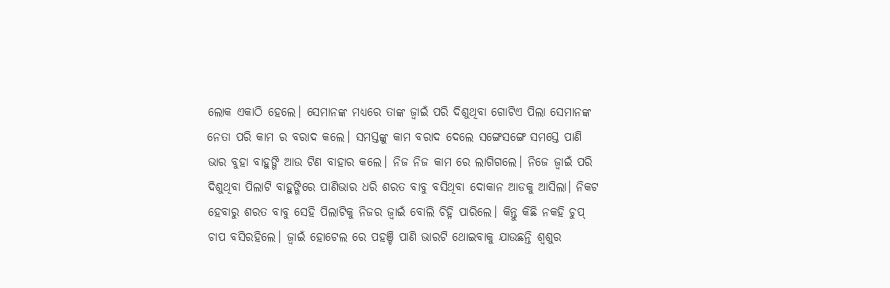ଲୋକ ଏକାଠି ହେଲେ। ସେମାନଙ୍କ ମଧ୍ୟରେ ତାଙ୍କ ଜ୍ୱାଇଁ ପରି ଦିଶୁଥିବା ଗୋଟିଏ ପିଲା ସେମାନଙ୍କ ନେତା ପରି କାମ ର ବରାଦ କଲେ। ସମସ୍ତଙ୍କୁ କାମ ବରାଦ ଦେଲେ ସଙ୍ଗେସଙ୍ଗେ ସମସ୍ତେ ପାଣି ଭାର ବୁହା ବାହୁଙ୍ଗି ଆଉ ଟିଣ ବାହାର କଲେ। ନିଜ ନିଜ କାମ ରେ ଲାଗିଗଲେ। ନିଜେ ଜ୍ୱାଇଁ ପରି ଦିଶୁଥିବା ପିଲାଟି ବାହୁଙ୍ଗିରେ ପାଣିଭାର ଧରି ଶରତ ବାବୁ ବସିଥିବା ଦୋକାନ ଆଡକୁ ଆସିଲା। ନିକଟ ହେବାରୁ ଶରତ ବାବୁ ସେହି ପିଲାଟିକୁ ନିଜର ଜ୍ୱାଇଁ ବୋଲି ଚିହ୍ନି ପାରିଲେ। କିନ୍ତୁ କିଛି ନକହି ଚୁପ୍ ଚାପ ବସିରହିଲେ। ଜ୍ୱାଇଁ ହୋଟେଲ ରେ ପହଞ୍ଚି ପାଣି ଭାରଟି ଥୋଇବାକୁ ଯାଉଛନ୍ତି ଶ୍ୱଶୁର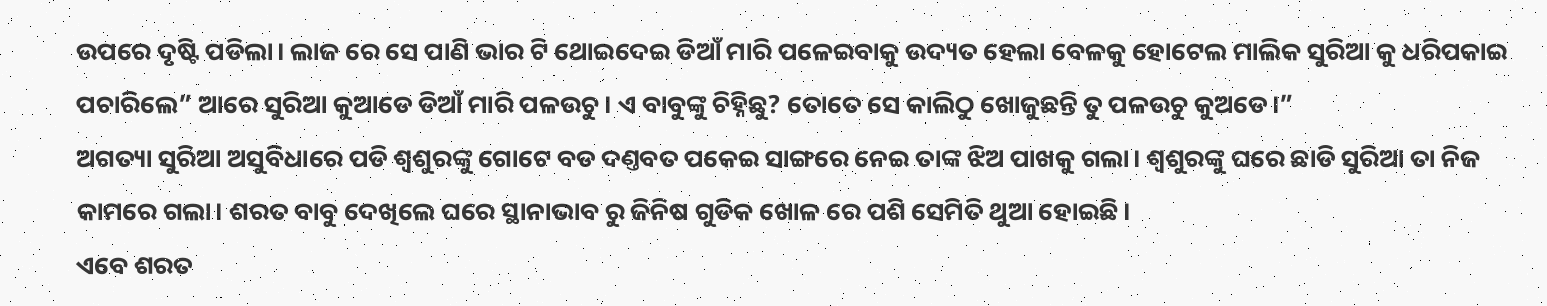ଉପରେ ଦୃଷ୍ଟି ପଡିଲା। ଲାଜ ରେ ସେ ପାଣି ଭାର ଟି ଥୋଇଦେଇ ଡିଆଁ ମାରି ପଳେଇବାକୁ ଉଦ୍ୟତ ହେଲା ବେଳକୁ ହୋଟେଲ ମାଲିକ ସୁରିଆ କୁ ଧରିପକାଇ ପଚାରିଲେ” ଆରେ ସୁରିଆ କୁଆଡେ ଡିଆଁ ମାରି ପଳଉଚୁ। ଏ ବାବୁଙ୍କୁ ଚିହ୍ନିଛୁ? ତୋତେ ସେ କାଲିଠୁ ଖୋଜୁଛନ୍ତି ତୁ ପଳଉଚୁ କୁଅଡେ।”
ଅଗତ୍ୟା ସୁରିଆ ଅସୁବିଧାରେ ପଡି ଶ୍ୱଶୁରଙ୍କୁ ଗୋଟେ ବଡ ଦଣ୍ତବତ ପକେଇ ସାଙ୍ଗରେ ନେଇ ତାଙ୍କ ଝିଅ ପାଖକୁ ଗଲା। ଶ୍ୱଶୁରଙ୍କୁ ଘରେ ଛାଡି ସୁରିଆ ତା ନିଜ କାମରେ ଗଲା। ଶରତ ବାବୁ ଦେଖିଲେ ଘରେ ସ୍ଥାନାଭାବ ରୁ ଜିନିଷ ଗୁଡିକ ଖୋଳ ରେ ପଶି ସେମିତି ଥୁଆ ହୋଇଛି।
ଏବେ ଶରତ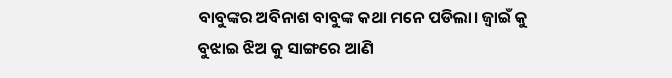ବାବୁଙ୍କର ଅବିନାଶ ବାବୁଙ୍କ କଥା ମନେ ପଡିଲା। ଜ୍ୱାଇଁ କୁ ବୁଝାଇ ଝିଅ କୁ ସାଙ୍ଗରେ ଆଣି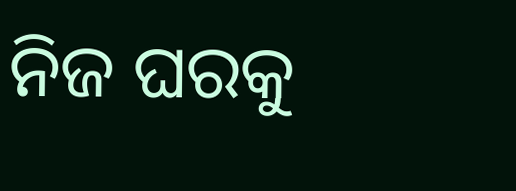ନିଜ ଘରକୁ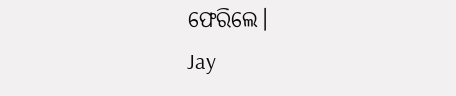ଫେରିଲେ।
Jay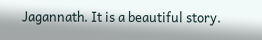Jagannath. It is a beautiful story.